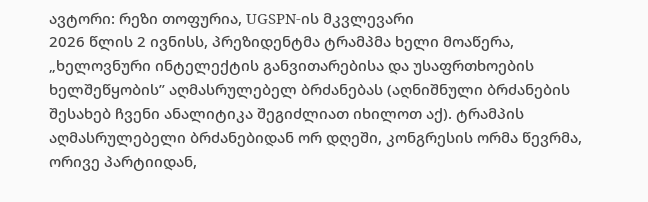ავტორი: რეზი თოფურია, UGSPN-ის მკვლევარი
2026 წლის 2 ივნისს, პრეზიდენტმა ტრამპმა ხელი მოაწერა, „ხელოვნური ინტელექტის განვითარებისა და უსაფრთხოების ხელშეწყობის” აღმასრულებელ ბრძანებას (აღნიშნული ბრძანების შესახებ ჩვენი ანალიტიკა შეგიძლიათ იხილოთ აქ). ტრამპის აღმასრულებელი ბრძანებიდან ორ დღეში, კონგრესის ორმა წევრმა, ორივე პარტიიდან,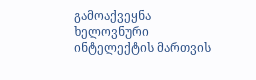გამოაქვეყნა ხელოვნური ინტელექტის მართვის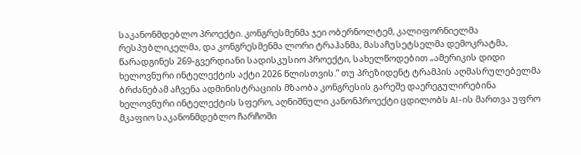საკანონმდებლო პროექტი. კონგრესმენმა ჯეი ობერნოლტემ, კალიფორნიელმა რესპუბლიკელმა, და კონგრესმენმა ლორი ტრაჰანმა, მასაჩუსეტსელმა დემოკრატმა, წარადგინეს 269-გვერდიანი სადისკუსიო პროექტი, სახელწოდებით „ამერიკის დიდი ხელოვნური ინტელექტის აქტი 2026 წლისთვის.” თუ პრეზიდენტ ტრამპის აღმასრულებელმა ბრძანებამ აჩვენა ადმინისტრაციის მზაობა კონგრესის გარეშე დაერეგულირებინა ხელოვნური ინტელექტის სფერო, აღნიშნული კანონპროექტი ცდილობს AI-ის მართვა უფრო მკაფიო საკანონმდებლო ჩარჩოში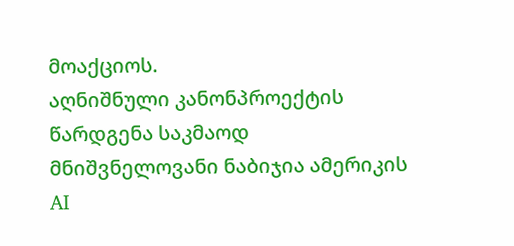მოაქციოს.
აღნიშნული კანონპროექტის წარდგენა საკმაოდ მნიშვნელოვანი ნაბიჯია ამერიკის AI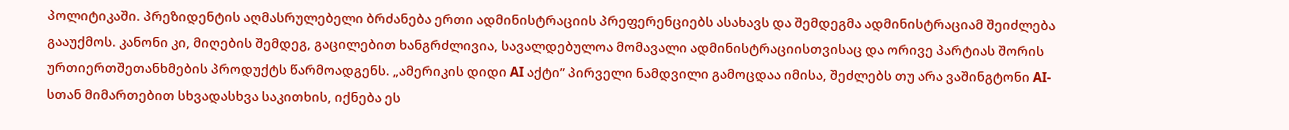პოლიტიკაში. პრეზიდენტის აღმასრულებელი ბრძანება ერთი ადმინისტრაციის პრეფერენციებს ასახავს და შემდეგმა ადმინისტრაციამ შეიძლება გააუქმოს. კანონი კი, მიღების შემდეგ, გაცილებით ხანგრძლივია, სავალდებულოა მომავალი ადმინისტრაციისთვისაც და ორივე პარტიას შორის ურთიერთშეთანხმების პროდუქტს წარმოადგენს. „ამერიკის დიდი AI აქტი” პირველი ნამდვილი გამოცდაა იმისა, შეძლებს თუ არა ვაშინგტონი AI-სთან მიმართებით სხვადასხვა საკითხის, იქნება ეს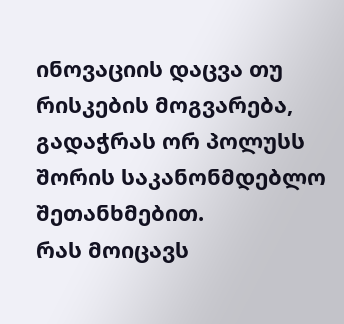ინოვაციის დაცვა თუ რისკების მოგვარება, გადაჭრას ორ პოლუსს შორის საკანონმდებლო შეთანხმებით.
რას მოიცავს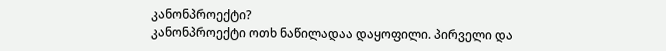კანონპროექტი?
კანონპროექტი ოთხ ნაწილადაა დაყოფილი. პირველი და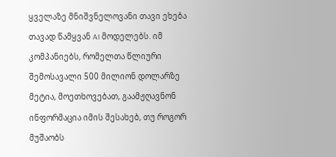ყველაზე მნიშვნელოვანი თავი ეხება თავად წამყვან AI მოდელებს. იმ კომპანიებს, რომელთა წლიური შემოსავალი 500 მილიონ დოლარზე მეტია, მოეთხოვებათ, გაამჟღავნონ ინფორმაცია იმის შესახებ, თუ როგორ მუშაობს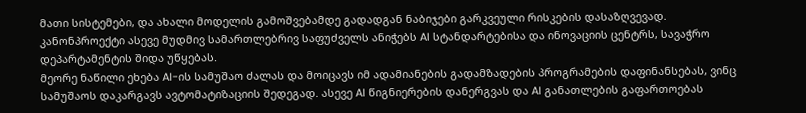მათი სისტემები, და ახალი მოდელის გამოშვებამდე გადადგან ნაბიჯები გარკვეული რისკების დასაზღვევად. კანონპროექტი ასევე მუდმივ სამართლებრივ საფუძველს ანიჭებს AI სტანდარტებისა და ინოვაციის ცენტრს, სავაჭრო დეპარტამენტის შიდა უწყებას.
მეორე ნაწილი ეხება AI-ის სამუშაო ძალას და მოიცავს იმ ადამიანების გადამზადების პროგრამების დაფინანსებას, ვინც სამუშაოს დაკარგავს ავტომატიზაციის შედეგად. ასევე AI წიგნიერების დანერგვას და AI განათლების გაფართოებას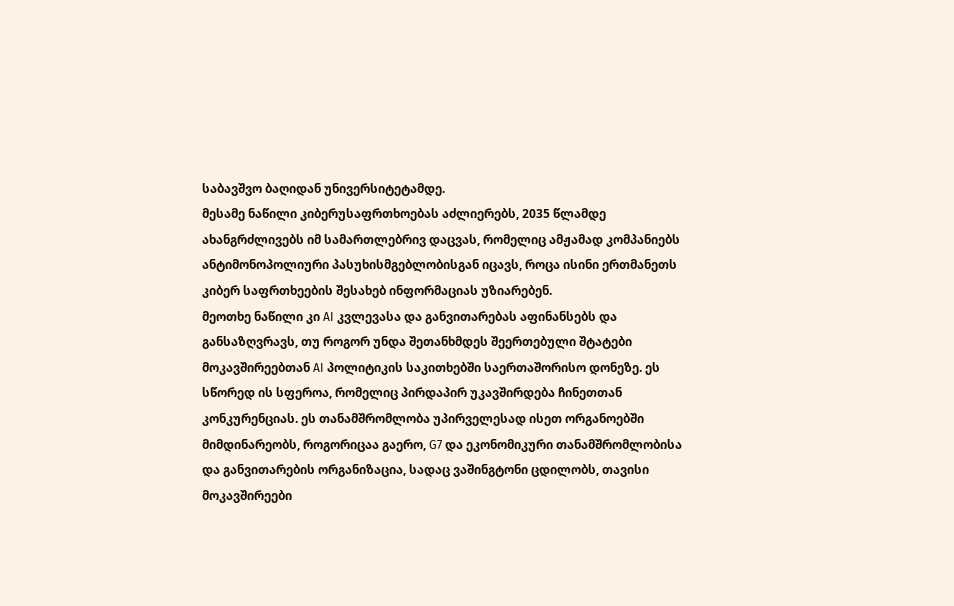საბავშვო ბაღიდან უნივერსიტეტამდე.
მესამე ნაწილი კიბერუსაფრთხოებას აძლიერებს, 2035 წლამდე ახანგრძლივებს იმ სამართლებრივ დაცვას, რომელიც ამჟამად კომპანიებს ანტიმონოპოლიური პასუხისმგებლობისგან იცავს, როცა ისინი ერთმანეთს კიბერ საფრთხეების შესახებ ინფორმაციას უზიარებენ.
მეოთხე ნაწილი კი AI კვლევასა და განვითარებას აფინანსებს და განსაზღვრავს, თუ როგორ უნდა შეთანხმდეს შეერთებული შტატები მოკავშირეებთან AI პოლიტიკის საკითხებში საერთაშორისო დონეზე. ეს სწორედ ის სფეროა, რომელიც პირდაპირ უკავშირდება ჩინეთთან კონკურენციას. ეს თანამშრომლობა უპირველესად ისეთ ორგანოებში მიმდინარეობს, როგორიცაა გაერო, G7 და ეკონომიკური თანამშრომლობისა და განვითარების ორგანიზაცია, სადაც ვაშინგტონი ცდილობს, თავისი მოკავშირეები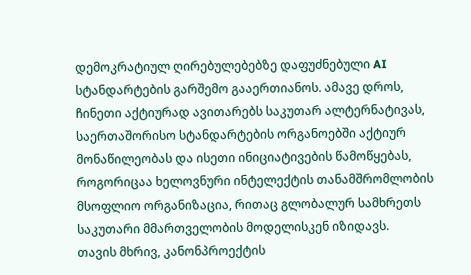დემოკრატიულ ღირებულებებზე დაფუძნებული AI სტანდარტების გარშემო გააერთიანოს. ამავე დროს, ჩინეთი აქტიურად ავითარებს საკუთარ ალტერნატივას, საერთაშორისო სტანდარტების ორგანოებში აქტიურ მონაწილეობას და ისეთი ინიციატივების წამოწყებას, როგორიცაა ხელოვნური ინტელექტის თანამშრომლობის მსოფლიო ორგანიზაცია, რითაც გლობალურ სამხრეთს საკუთარი მმართველობის მოდელისკენ იზიდავს.
თავის მხრივ, კანონპროექტის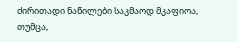ძირითადი ნაწილები საკმაოდ მკაფიოა, თუმცა,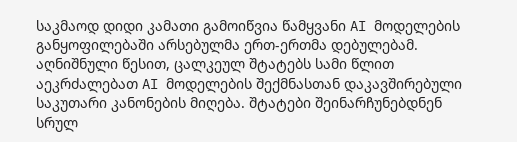საკმაოდ დიდი კამათი გამოიწვია წამყვანი AI მოდელების განყოფილებაში არსებულმა ერთ-ერთმა დებულებამ. აღნიშნული წესით, ცალკეულ შტატებს სამი წლით აეკრძალებათ AI მოდელების შექმნასთან დაკავშირებული საკუთარი კანონების მიღება. შტატები შეინარჩუნებდნენ სრულ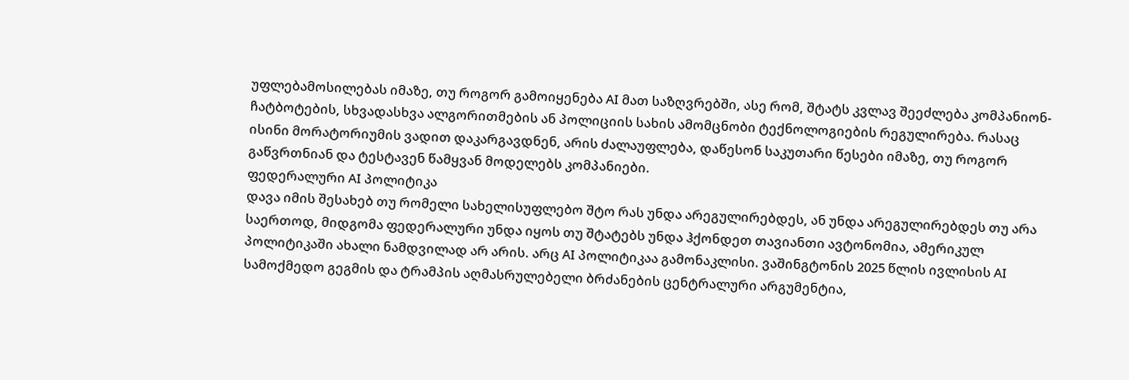უფლებამოსილებას იმაზე, თუ როგორ გამოიყენება AI მათ საზღვრებში, ასე რომ, შტატს კვლავ შეეძლება კომპანიონ-ჩატბოტების, სხვადასხვა ალგორითმების ან პოლიციის სახის ამომცნობი ტექნოლოგიების რეგულირება. რასაც ისინი მორატორიუმის ვადით დაკარგავდნენ, არის ძალაუფლება, დაწესონ საკუთარი წესები იმაზე, თუ როგორ გაწვრთნიან და ტესტავენ წამყვან მოდელებს კომპანიები.
ფედერალური AI პოლიტიკა
დავა იმის შესახებ თუ რომელი სახელისუფლებო შტო რას უნდა არეგულირებდეს, ან უნდა არეგულირებდეს თუ არა საერთოდ, მიდგომა ფედერალური უნდა იყოს თუ შტატებს უნდა ჰქონდეთ თავიანთი ავტონომია, ამერიკულ პოლიტიკაში ახალი ნამდვილად არ არის. არც AI პოლიტიკაა გამონაკლისი. ვაშინგტონის 2025 წლის ივლისის AI სამოქმედო გეგმის და ტრამპის აღმასრულებელი ბრძანების ცენტრალური არგუმენტია,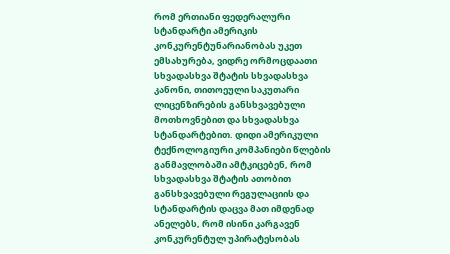რომ ერთიანი ფედერალური სტანდარტი ამერიკის კონკურენტუნარიანობას უკეთ ემსახურება, ვიდრე ორმოცდაათი სხვადასხვა შტატის სხვადასხვა კანონი, თითოეული საკუთარი ლიცენზირების განსხვავებული მოთხოვნებით და სხვადასხვა სტანდარტებით. დიდი ამერიკული ტექნოლოგიური კომპანიები წლების განმავლობაში ამტკიცებენ, რომ სხვადასხვა შტატის ათობით განსხვავებული რეგულაციის და სტანდარტის დაცვა მათ იმდენად ანელებს, რომ ისინი კარგავენ კონკურენტულ უპირატესობას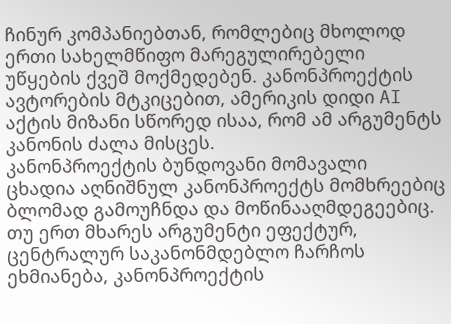ჩინურ კომპანიებთან, რომლებიც მხოლოდ ერთი სახელმწიფო მარეგულირებელი უწყების ქვეშ მოქმედებენ. კანონპროექტის ავტორების მტკიცებით, ამერიკის დიდი AI აქტის მიზანი სწორედ ისაა, რომ ამ არგუმენტს კანონის ძალა მისცეს.
კანონპროექტის ბუნდოვანი მომავალი
ცხადია აღნიშნულ კანონპროექტს მომხრეებიც ბლომად გამოუჩნდა და მოწინააღმდეგეებიც. თუ ერთ მხარეს არგუმენტი ეფექტურ, ცენტრალურ საკანონმდებლო ჩარჩოს ეხმიანება, კანონპროექტის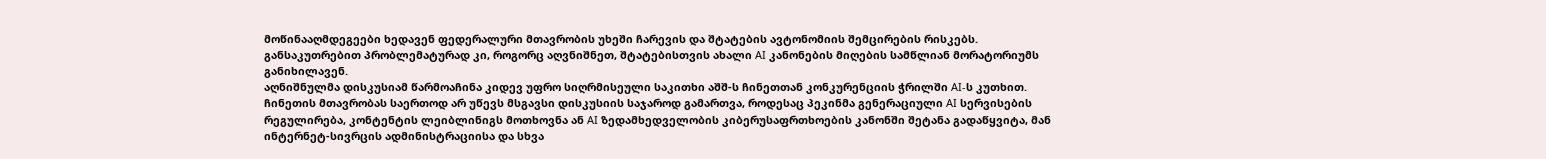მოწინააღმდეგეები ხედავენ ფედერალური მთავრობის უხეში ჩარევის და შტატების ავტონომიის შემცირების რისკებს. განსაკუთრებით პრობლემატურად კი, როგორც აღვნიშნეთ, შტატებისთვის ახალი AI კანონების მიღების სამწლიან მორატორიუმს განიხილავენ.
აღნიშნულმა დისკუსიამ წარმოაჩინა კიდევ უფრო სიღრმისეული საკითხი აშშ-ს ჩინეთთან კონკურენციის ჭრილში AI-ს კუთხით. ჩინეთის მთავრობას საერთოდ არ უწევს მსგავსი დისკუსიის საჯაროდ გამართვა, როდესაც პეკინმა გენერაციული AI სერვისების რეგულირება, კონტენტის ლეიბლინიგს მოთხოვნა ან AI ზედამხედველობის კიბერუსაფრთხოების კანონში შეტანა გადაწყვიტა, მან ინტერნეტ-სივრცის ადმინისტრაციისა და სხვა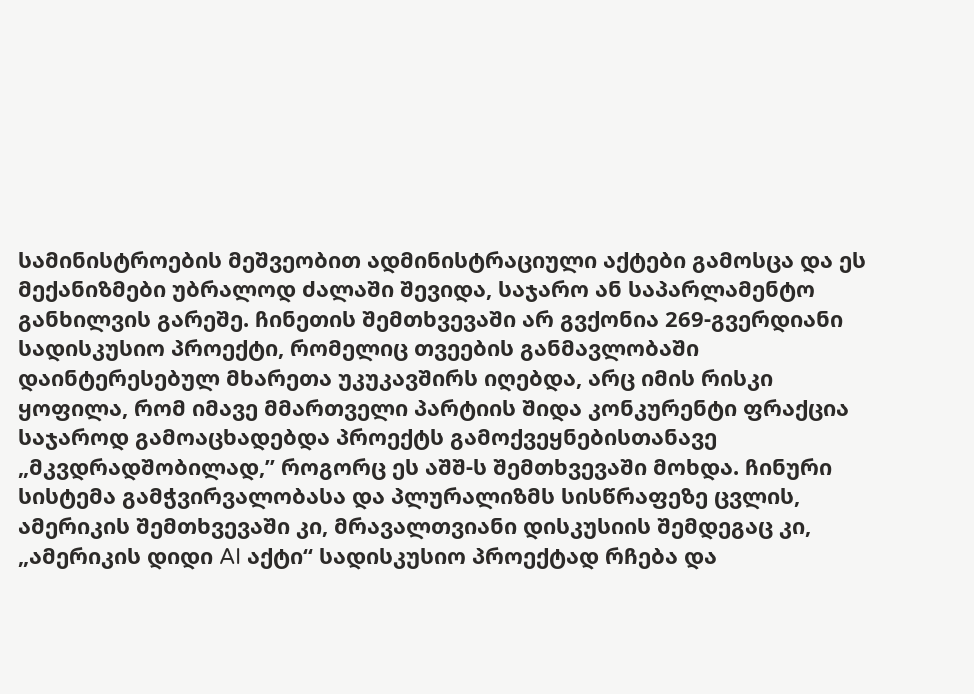სამინისტროების მეშვეობით ადმინისტრაციული აქტები გამოსცა და ეს მექანიზმები უბრალოდ ძალაში შევიდა, საჯარო ან საპარლამენტო განხილვის გარეშე. ჩინეთის შემთხვევაში არ გვქონია 269-გვერდიანი სადისკუსიო პროექტი, რომელიც თვეების განმავლობაში დაინტერესებულ მხარეთა უკუკავშირს იღებდა, არც იმის რისკი ყოფილა, რომ იმავე მმართველი პარტიის შიდა კონკურენტი ფრაქცია საჯაროდ გამოაცხადებდა პროექტს გამოქვეყნებისთანავე „მკვდრადშობილად,” როგორც ეს აშშ-ს შემთხვევაში მოხდა. ჩინური სისტემა გამჭვირვალობასა და პლურალიზმს სისწრაფეზე ცვლის, ამერიკის შემთხვევაში კი, მრავალთვიანი დისკუსიის შემდეგაც კი, „ამერიკის დიდი AI აქტი“ სადისკუსიო პროექტად რჩება და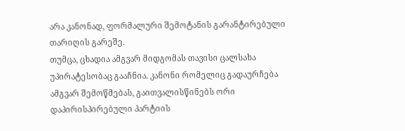არა კანონად, ფორმალური შემოტანის გარანტირებული თარიღის გარეშე.
თუმცა, ცხადია ამგვარ მიდგომას თავისი ცალსახა უპირატესობაც გააჩნია. კანონი რომელიც გადაურჩება ამგვარ შემოწმებას, გაითვალისწინებს ორი დაპირისპირებული პარტიის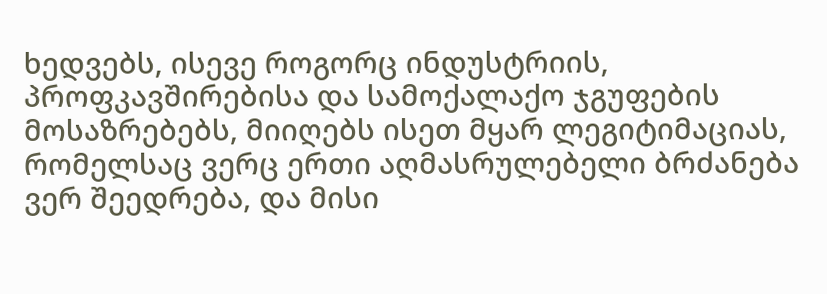ხედვებს, ისევე როგორც ინდუსტრიის, პროფკავშირებისა და სამოქალაქო ჯგუფების მოსაზრებებს, მიიღებს ისეთ მყარ ლეგიტიმაციას, რომელსაც ვერც ერთი აღმასრულებელი ბრძანება ვერ შეედრება, და მისი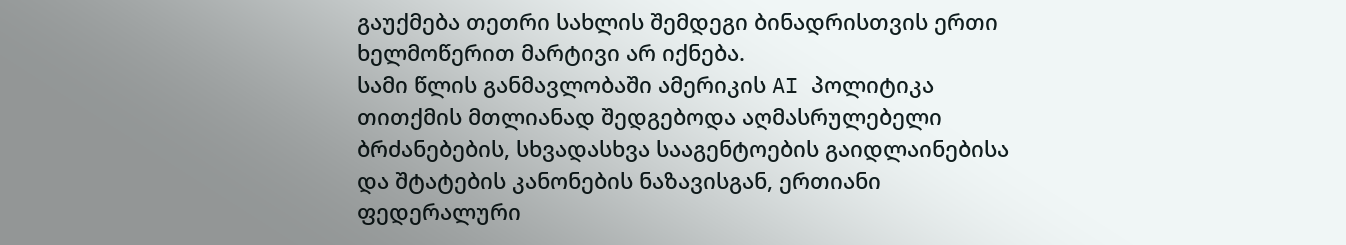გაუქმება თეთრი სახლის შემდეგი ბინადრისთვის ერთი ხელმოწერით მარტივი არ იქნება.
სამი წლის განმავლობაში ამერიკის AI პოლიტიკა თითქმის მთლიანად შედგებოდა აღმასრულებელი ბრძანებების, სხვადასხვა სააგენტოების გაიდლაინებისა და შტატების კანონების ნაზავისგან, ერთიანი ფედერალური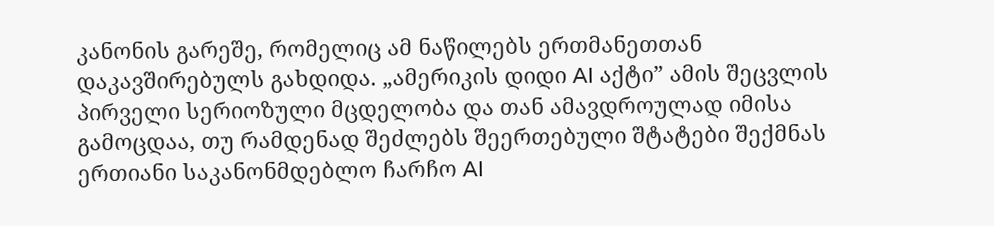კანონის გარეშე, რომელიც ამ ნაწილებს ერთმანეთთან დაკავშირებულს გახდიდა. „ამერიკის დიდი AI აქტი” ამის შეცვლის პირველი სერიოზული მცდელობა და თან ამავდროულად იმისა გამოცდაა, თუ რამდენად შეძლებს შეერთებული შტატები შექმნას ერთიანი საკანონმდებლო ჩარჩო AI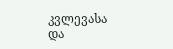კვლევასა და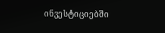ინვესტიციებში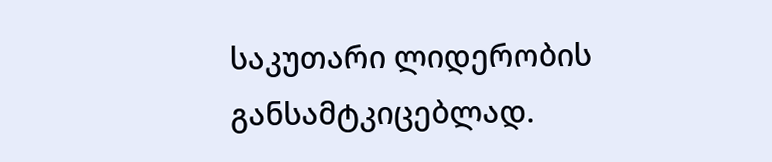საკუთარი ლიდერობის განსამტკიცებლად.